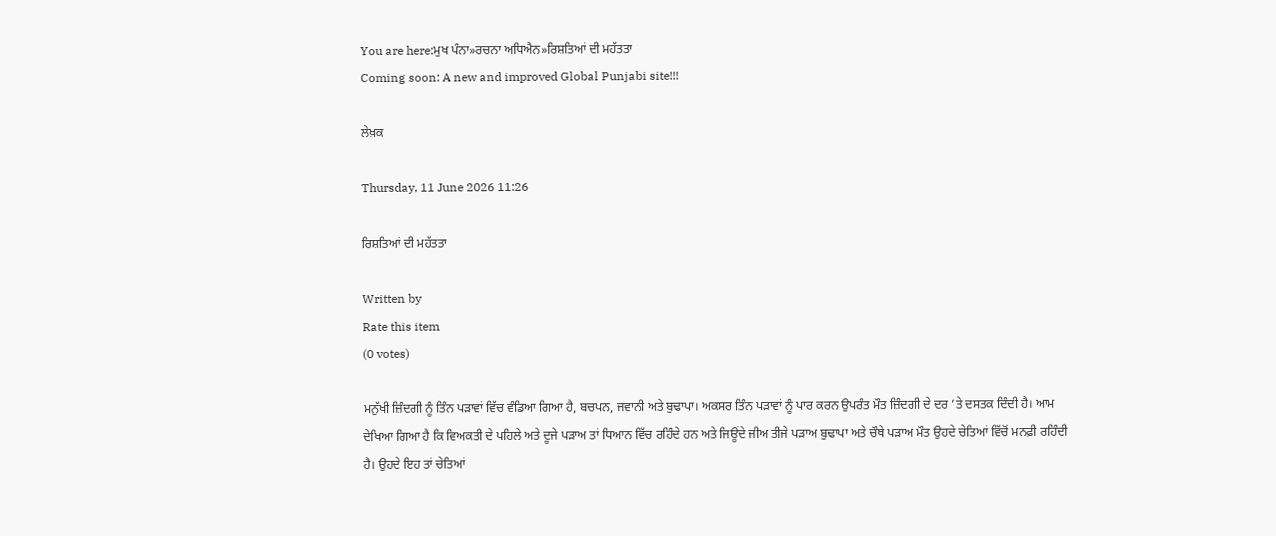You are here:ਮੁਖ ਪੰਨਾ»ਰਚਨਾ ਅਧਿਐਨ»ਰਿਸ਼ਤਿਆਂ ਦੀ ਮਹੱਤਤਾ
Coming soon: A new and improved Global Punjabi site!!!

ਲੇਖ਼ਕ

Thursday, 11 June 2026 11:26

ਰਿਸ਼ਤਿਆਂ ਦੀ ਮਹੱਤਤਾ

Written by
Rate this item
(0 votes)

ਮਨੁੱਖੀ ਜ਼ਿੰਦਗੀ ਨੂੰ ਤਿੰਨ ਪੜਾਵਾਂ ਵਿੱਚ ਵੰਡਿਆ ਗਿਆ ਹੈ, ਬਚਪਨ, ਜਵਾਨੀ ਅਤੇ ਬੁਢਾਪਾ। ਅਕਸਰ ਤਿੰਨ ਪੜਾਵਾਂ ਨੂੰ ਪਾਰ ਕਰਨ ਉਪਰੰਤ ਮੌਤ ਜ਼ਿੰਦਗੀ ਦੇ ਦਰ ’ਤੇ ਦਸਤਕ ਦਿੰਦੀ ਹੈ। ਆਮ ਦੇਖਿਆ ਗਿਆ ਹੈ ਕਿ ਵਿਅਕਤੀ ਦੇ ਪਹਿਲੇ ਅਤੇ ਦੂਜੇ ਪੜਾਅ ਤਾਂ ਧਿਆਨ ਵਿੱਚ ਰਹਿੰਦੇ ਹਨ ਅਤੇ ਜਿਊਂਦੇ ਜੀਅ ਤੀਜੇ ਪੜਾਅ ਬੁਢਾਪਾ ਅਤੇ ਚੌਥੇ ਪੜਾਅ ਮੌਤ ਉਹਦੇ ਚੇਤਿਆਂ ਵਿੱਚੋਂ ਮਨਫ਼ੀ ਰਹਿੰਦੀ ਹੈ। ਉਹਦੇ ਇਹ ਤਾਂ ਚੇਤਿਆਂ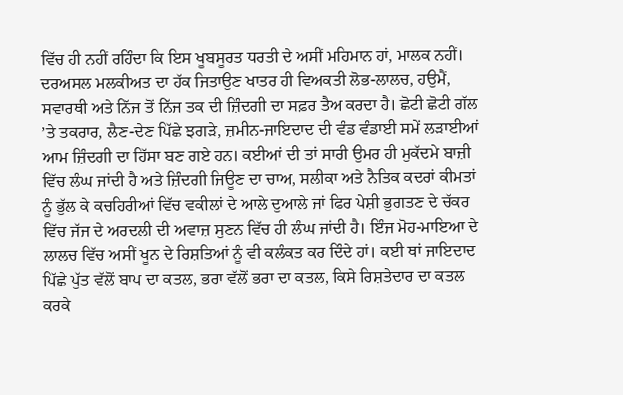ਵਿੱਚ ਹੀ ਨਹੀਂ ਰਹਿੰਦਾ ਕਿ ਇਸ ਖੂਬਸੂਰਤ ਧਰਤੀ ਦੇ ਅਸੀਂ ਮਹਿਮਾਨ ਹਾਂ, ਮਾਲਕ ਨਹੀਂ। ਦਰਅਸਲ ਮਲਕੀਅਤ ਦਾ ਹੱਕ ਜਿਤਾਉਣ ਖਾਤਰ ਹੀ ਵਿਅਕਤੀ ਲੋਭ-ਲਾਲਚ, ਹਉਮੈਂ, ਸਵਾਰਥੀ ਅਤੇ ਨਿੱਜ ਤੋਂ ਨਿੱਜ ਤਕ ਦੀ ਜ਼ਿੰਦਗੀ ਦਾ ਸਫ਼ਰ ਤੈਅ ਕਰਦਾ ਹੈ। ਛੋਟੀ ਛੋਟੀ ਗੱਲ ’ਤੇ ਤਕਰਾਰ, ਲੈਣ-ਦੇਣ ਪਿੱਛੇ ਝਗੜੇ, ਜ਼ਮੀਨ-ਜਾਇਦਾਦ ਦੀ ਵੰਡ ਵੰਡਾਈ ਸਮੇਂ ਲੜਾਈਆਂ ਆਮ ਜ਼ਿੰਦਗੀ ਦਾ ਹਿੱਸਾ ਬਣ ਗਏ ਹਨ। ਕਈਆਂ ਦੀ ਤਾਂ ਸਾਰੀ ਉਮਰ ਹੀ ਮੁਕੱਦਮੇ ਬਾਜ਼ੀ ਵਿੱਚ ਲੰਘ ਜਾਂਦੀ ਹੈ ਅਤੇ ਜ਼ਿੰਦਗੀ ਜਿਊਣ ਦਾ ਚਾਅ, ਸਲੀਕਾ ਅਤੇ ਨੈਤਿਕ ਕਦਰਾਂ ਕੀਮਤਾਂ ਨੂੰ ਭੁੱਲ ਕੇ ਕਚਹਿਰੀਆਂ ਵਿੱਚ ਵਕੀਲਾਂ ਦੇ ਆਲੇ ਦੁਆਲੇ ਜਾਂ ਫਿਰ ਪੇਸ਼ੀ ਭੁਗਤਣ ਦੇ ਚੱਕਰ ਵਿੱਚ ਜੱਜ ਦੇ ਅਰਦਲੀ ਦੀ ਅਵਾਜ਼ ਸੁਣਨ ਵਿੱਚ ਹੀ ਲੰਘ ਜਾਂਦੀ ਹੈ। ਇੰਜ ਮੋਹ-ਮਾਇਆ ਦੇ ਲਾਲਚ ਵਿੱਚ ਅਸੀਂ ਖੂਨ ਦੇ ਰਿਸ਼ਤਿਆਂ ਨੂੰ ਵੀ ਕਲੰਕਤ ਕਰ ਦਿੰਦੇ ਹਾਂ। ਕਈ ਥਾਂ ਜਾਇਦਾਦ ਪਿੱਛੇ ਪੁੱਤ ਵੱਲੋਂ ਬਾਪ ਦਾ ਕਤਲ, ਭਰਾ ਵੱਲੋਂ ਭਰਾ ਦਾ ਕਤਲ, ਕਿਸੇ ਰਿਸ਼ਤੇਦਾਰ ਦਾ ਕਤਲ ਕਰਕੇ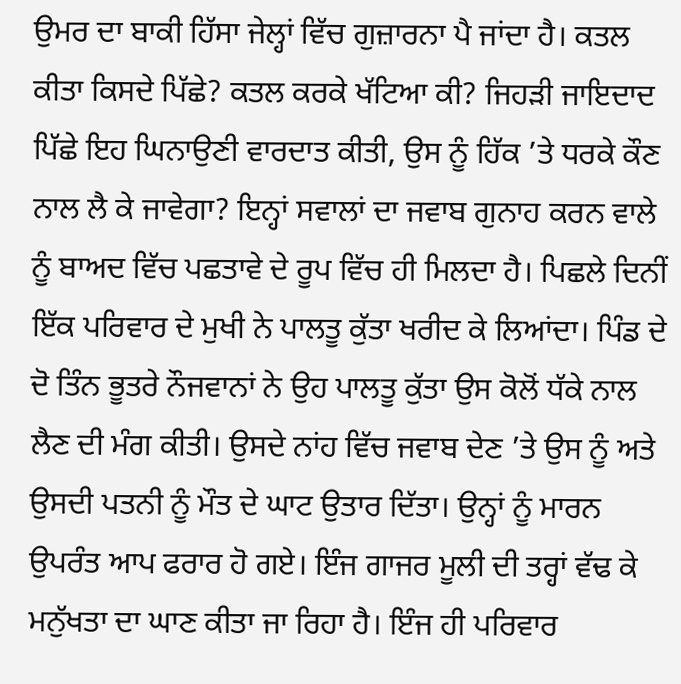ਉਮਰ ਦਾ ਬਾਕੀ ਹਿੱਸਾ ਜੇਲ੍ਹਾਂ ਵਿੱਚ ਗੁਜ਼ਾਰਨਾ ਪੈ ਜਾਂਦਾ ਹੈ। ਕਤਲ ਕੀਤਾ ਕਿਸਦੇ ਪਿੱਛੇ? ਕਤਲ ਕਰਕੇ ਖੱਟਿਆ ਕੀ? ਜਿਹੜੀ ਜਾਇਦਾਦ ਪਿੱਛੇ ਇਹ ਘਿਨਾਉਣੀ ਵਾਰਦਾਤ ਕੀਤੀ, ਉਸ ਨੂੰ ਹਿੱਕ ’ਤੇ ਧਰਕੇ ਕੌਣ ਨਾਲ ਲੈ ਕੇ ਜਾਵੇਗਾ? ਇਨ੍ਹਾਂ ਸਵਾਲਾਂ ਦਾ ਜਵਾਬ ਗੁਨਾਹ ਕਰਨ ਵਾਲੇ ਨੂੰ ਬਾਅਦ ਵਿੱਚ ਪਛਤਾਵੇ ਦੇ ਰੂਪ ਵਿੱਚ ਹੀ ਮਿਲਦਾ ਹੈ। ਪਿਛਲੇ ਦਿਨੀਂ ਇੱਕ ਪਰਿਵਾਰ ਦੇ ਮੁਖੀ ਨੇ ਪਾਲਤੂ ਕੁੱਤਾ ਖਰੀਦ ਕੇ ਲਿਆਂਦਾ। ਪਿੰਡ ਦੇ ਦੋ ਤਿੰਨ ਭੂਤਰੇ ਨੌਜਵਾਨਾਂ ਨੇ ਉਹ ਪਾਲਤੂ ਕੁੱਤਾ ਉਸ ਕੋਲੋਂ ਧੱਕੇ ਨਾਲ ਲੈਣ ਦੀ ਮੰਗ ਕੀਤੀ। ਉਸਦੇ ਨਾਂਹ ਵਿੱਚ ਜਵਾਬ ਦੇਣ ’ਤੇ ਉਸ ਨੂੰ ਅਤੇ ਉਸਦੀ ਪਤਨੀ ਨੂੰ ਮੌਤ ਦੇ ਘਾਟ ਉਤਾਰ ਦਿੱਤਾ। ਉਨ੍ਹਾਂ ਨੂੰ ਮਾਰਨ ਉਪਰੰਤ ਆਪ ਫਰਾਰ ਹੋ ਗਏ। ਇੰਜ ਗਾਜਰ ਮੂਲੀ ਦੀ ਤਰ੍ਹਾਂ ਵੱਢ ਕੇ ਮਨੁੱਖਤਾ ਦਾ ਘਾਣ ਕੀਤਾ ਜਾ ਰਿਹਾ ਹੈ। ਇੰਜ ਹੀ ਪਰਿਵਾਰ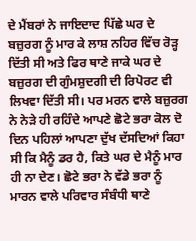ਦੇ ਮੈਂਬਰਾਂ ਨੇ ਜਾਇਦਾਦ ਪਿੱਛੇ ਘਰ ਦੇ ਬਜ਼ੁਰਗ ਨੂੰ ਮਾਰ ਕੇ ਲਾਸ਼ ਨਹਿਰ ਵਿੱਚ ਰੋੜ੍ਹ ਦਿੱਤੀ ਸੀ ਅਤੇ ਫਿਰ ਥਾਣੇ ਜਾਕੇ ਘਰ ਦੇ ਬਜ਼ੁਰਗ ਦੀ ਗੁੰਮਸ਼ੁਦਗੀ ਦੀ ਰਿਪੋਰਟ ਵੀ ਲਿਖਵਾ ਦਿੱਤੀ ਸੀ। ਪਰ ਮਰਨ ਵਾਲੇ ਬਜ਼ੁਰਗ ਨੇ ਨੇੜੇ ਹੀ ਰਹਿੰਦੇ ਆਪਣੇ ਛੋਟੇ ਭਰਾ ਕੋਲ ਦੋ ਦਿਨ ਪਹਿਲਾਂ ਆਪਣਾ ਦੁੱਖ ਦੱਸਦਿਆਂ ਕਿਹਾ ਸੀ ਕਿ ਮੈਨੂੰ ਡਰ ਹੈ, ਕਿਤੇ ਘਰ ਦੇ ਮੈਨੂੰ ਮਾਰ ਹੀ ਨਾ ਦੇਣ। ਛੋਟੇ ਭਰਾ ਨੇ ਵੱਡੇ ਭਰਾ ਨੂੰ ਮਾਰਨ ਵਾਲੇ ਪਰਿਵਾਰ ਸੰਬੰਧੀ ਥਾਣੇ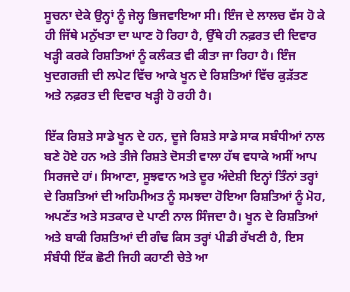ਸੂਚਨਾ ਦੇਕੇ ਉਨ੍ਹਾਂ ਨੂੰ ਜੇਲ੍ਹ ਭਿਜਵਾਇਆ ਸੀ। ਇੰਜ ਦੇ ਲਾਲਚ ਵੱਸ ਹੋ ਕੇ ਹੀ ਜਿੱਥੇ ਮਨੁੱਖਤਾ ਦਾ ਘਾਣ ਹੋ ਰਿਹਾ ਹੈ, ਉੱਥੇ ਹੀ ਨਫ਼ਰਤ ਦੀ ਦਿਵਾਰ ਖੜ੍ਹੀ ਕਰਕੇ ਰਿਸ਼ਤਿਆਂ ਨੂੰ ਕਲੰਕਤ ਵੀ ਕੀਤਾ ਜਾ ਰਿਹਾ ਹੈ। ਇੰਜ ਖੁਦਗਰਜ਼ੀ ਦੀ ਲਪੇਟ ਵਿੱਚ ਆਕੇ ਖੂਨ ਦੇ ਰਿਸ਼ਤਿਆਂ ਵਿੱਚ ਕੁੜੱਤਣ ਅਤੇ ਨਫ਼ਰਤ ਦੀ ਦਿਵਾਰ ਖੜ੍ਹੀ ਹੋ ਰਹੀ ਹੈ।

ਇੱਕ ਰਿਸ਼ਤੇ ਸਾਡੇ ਖੂਨ ਦੇ ਹਨ, ਦੂਜੇ ਰਿਸ਼ਤੇ ਸਾਡੇ ਸਾਕ ਸਬੰਧੀਆਂ ਨਾਲ ਬਣੇ ਹੋਏ ਹਨ ਅਤੇ ਤੀਜੇ ਰਿਸ਼ਤੇ ਦੋਸਤੀ ਵਾਲਾ ਹੱਥ ਵਧਾਕੇ ਅਸੀਂ ਆਪ ਸਿਰਜਦੇ ਹਾਂ। ਸਿਆਣਾ, ਸੂਝਵਾਨ ਅਤੇ ਦੂਰ ਅੰਦੇਸ਼ੀ ਇਨ੍ਹਾਂ ਤਿੰਨਾਂ ਤਰ੍ਹਾਂ ਦੇ ਰਿਸ਼ਤਿਆਂ ਦੀ ਅਹਿਮੀਅਤ ਨੂੰ ਸਮਝਦਾ ਹੋਇਆ ਰਿਸ਼ਤਿਆਂ ਨੂੰ ਮੋਹ, ਅਪਣੱਤ ਅਤੇ ਸਤਕਾਰ ਦੇ ਪਾਣੀ ਨਾਲ ਸਿੰਜਦਾ ਹੈ। ਖੂਨ ਦੇ ਰਿਸ਼ਤਿਆਂ ਅਤੇ ਬਾਕੀ ਰਿਸ਼ਤਿਆਂ ਦੀ ਗੰਢ ਕਿਸ ਤਰ੍ਹਾਂ ਪੀਡੀ ਰੱਖਣੀ ਹੈ, ਇਸ ਸੰਬੰਧੀ ਇੱਕ ਛੋਟੀ ਜਿਹੀ ਕਹਾਣੀ ਚੇਤੇ ਆ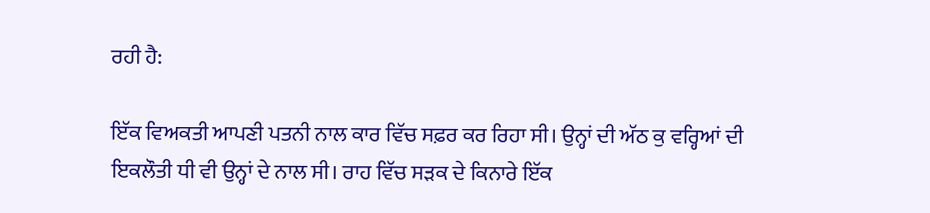ਰਹੀ ਹੈ:

ਇੱਕ ਵਿਅਕਤੀ ਆਪਣੀ ਪਤਨੀ ਨਾਲ ਕਾਰ ਵਿੱਚ ਸਫ਼ਰ ਕਰ ਰਿਹਾ ਸੀ। ਉਨ੍ਹਾਂ ਦੀ ਅੱਠ ਕੁ ਵਰ੍ਹਿਆਂ ਦੀ ਇਕਲੌਤੀ ਧੀ ਵੀ ਉਨ੍ਹਾਂ ਦੇ ਨਾਲ ਸੀ। ਰਾਹ ਵਿੱਚ ਸੜਕ ਦੇ ਕਿਨਾਰੇ ਇੱਕ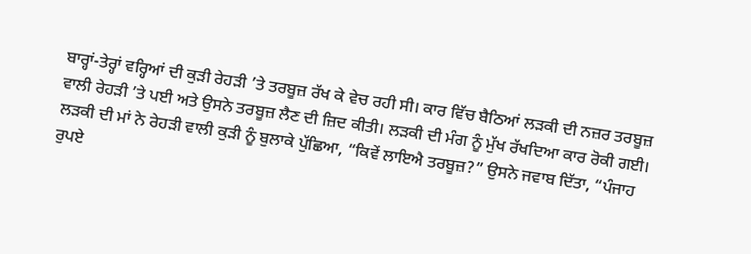ਬਾਰ੍ਹਾਂ-ਤੇਰ੍ਹਾਂ ਵਰ੍ਹਿਆਂ ਦੀ ਕੁੜੀ ਰੇਹੜੀ ’ਤੇ ਤਰਬੂਜ਼ ਰੱਖ ਕੇ ਵੇਚ ਰਹੀ ਸੀ। ਕਾਰ ਵਿੱਚ ਬੈਠਿਆਂ ਲੜਕੀ ਦੀ ਨਜ਼ਰ ਤਰਬੂਜ਼ ਵਾਲੀ ਰੇਹੜੀ ’ਤੇ ਪਈ ਅਤੇ ਉਸਨੇ ਤਰਬੂਜ਼ ਲੈਣ ਦੀ ਜ਼ਿਦ ਕੀਤੀ। ਲੜਕੀ ਦੀ ਮੰਗ ਨੂੰ ਮੁੱਖ ਰੱਖਦਿਆ ਕਾਰ ਰੋਕੀ ਗਈ। ਲੜਕੀ ਦੀ ਮਾਂ ਨੇ ਰੇਹੜੀ ਵਾਲੀ ਕੁੜੀ ਨੂੰ ਬੁਲਾਕੇ ਪੁੱਛਿਆ, “ਕਿਵੇਂ ਲਾਇਐ ਤਰਬੂਜ਼?” ਉਸਨੇ ਜਵਾਬ ਦਿੱਤਾ, “ਪੰਜਾਹ ਰੁਪਏ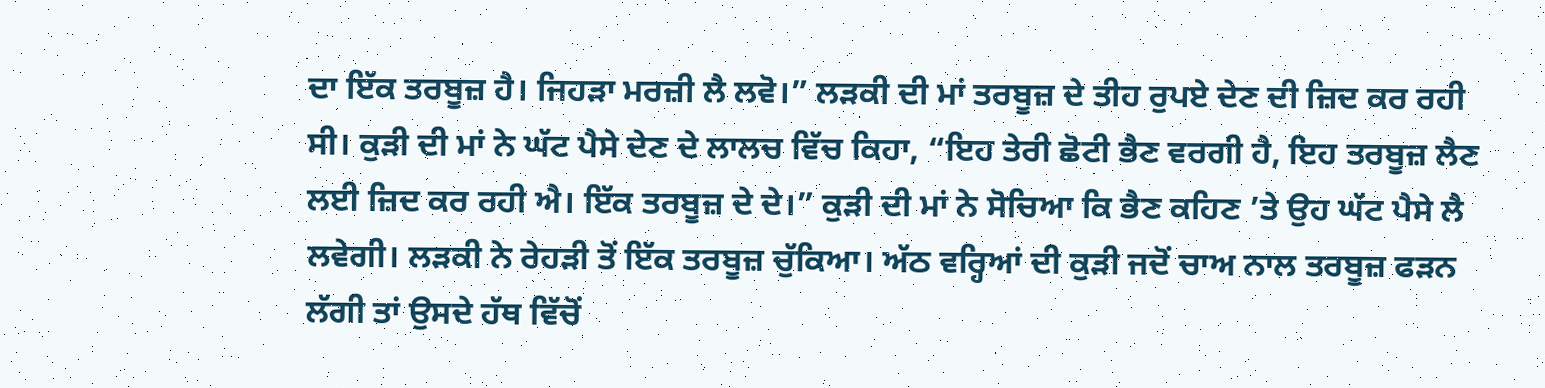ਦਾ ਇੱਕ ਤਰਬੂਜ਼ ਹੈ। ਜਿਹੜਾ ਮਰਜ਼ੀ ਲੈ ਲਵੋ।” ਲੜਕੀ ਦੀ ਮਾਂ ਤਰਬੂਜ਼ ਦੇ ਤੀਹ ਰੁਪਏ ਦੇਣ ਦੀ ਜ਼ਿਦ ਕਰ ਰਹੀ ਸੀ। ਕੁੜੀ ਦੀ ਮਾਂ ਨੇ ਘੱਟ ਪੈਸੇ ਦੇਣ ਦੇ ਲਾਲਚ ਵਿੱਚ ਕਿਹਾ, “ਇਹ ਤੇਰੀ ਛੋਟੀ ਭੈਣ ਵਰਗੀ ਹੈ, ਇਹ ਤਰਬੂਜ਼ ਲੈਣ ਲਈ ਜ਼ਿਦ ਕਰ ਰਹੀ ਐ। ਇੱਕ ਤਰਬੂਜ਼ ਦੇ ਦੇ।” ਕੁੜੀ ਦੀ ਮਾਂ ਨੇ ਸੋਚਿਆ ਕਿ ਭੈਣ ਕਹਿਣ ’ਤੇ ਉਹ ਘੱਟ ਪੈਸੇ ਲੈ ਲਵੇਗੀ। ਲੜਕੀ ਨੇ ਰੇਹੜੀ ਤੋਂ ਇੱਕ ਤਰਬੂਜ਼ ਚੁੱਕਿਆ। ਅੱਠ ਵਰ੍ਹਿਆਂ ਦੀ ਕੁੜੀ ਜਦੋਂ ਚਾਅ ਨਾਲ ਤਰਬੂਜ਼ ਫੜਨ ਲੱਗੀ ਤਾਂ ਉਸਦੇ ਹੱਥ ਵਿੱਚੋਂ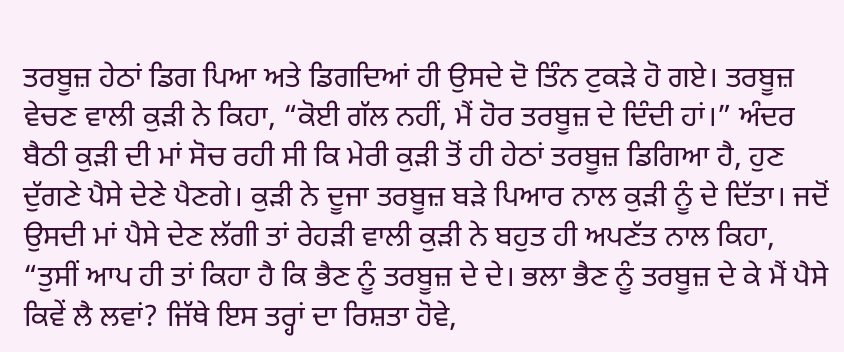ਤਰਬੂਜ਼ ਹੇਠਾਂ ਡਿਗ ਪਿਆ ਅਤੇ ਡਿਗਦਿਆਂ ਹੀ ਉਸਦੇ ਦੋ ਤਿੰਨ ਟੁਕੜੇ ਹੋ ਗਏ। ਤਰਬੂਜ਼ ਵੇਚਣ ਵਾਲੀ ਕੁੜੀ ਨੇ ਕਿਹਾ, “ਕੋਈ ਗੱਲ ਨਹੀਂ, ਮੈਂ ਹੋਰ ਤਰਬੂਜ਼ ਦੇ ਦਿੰਦੀ ਹਾਂ।” ਅੰਦਰ ਬੈਠੀ ਕੁੜੀ ਦੀ ਮਾਂ ਸੋਚ ਰਹੀ ਸੀ ਕਿ ਮੇਰੀ ਕੁੜੀ ਤੋਂ ਹੀ ਹੇਠਾਂ ਤਰਬੂਜ਼ ਡਿਗਿਆ ਹੈ, ਹੁਣ ਦੁੱਗਣੇ ਪੈਸੇ ਦੇਣੇ ਪੈਣਗੇ। ਕੁੜੀ ਨੇ ਦੂਜਾ ਤਰਬੂਜ਼ ਬੜੇ ਪਿਆਰ ਨਾਲ ਕੁੜੀ ਨੂੰ ਦੇ ਦਿੱਤਾ। ਜਦੋਂ ਉਸਦੀ ਮਾਂ ਪੈਸੇ ਦੇਣ ਲੱਗੀ ਤਾਂ ਰੇਹੜੀ ਵਾਲੀ ਕੁੜੀ ਨੇ ਬਹੁਤ ਹੀ ਅਪਣੱਤ ਨਾਲ ਕਿਹਾ, “ਤੁਸੀਂ ਆਪ ਹੀ ਤਾਂ ਕਿਹਾ ਹੈ ਕਿ ਭੈਣ ਨੂੰ ਤਰਬੂਜ਼ ਦੇ ਦੇ। ਭਲਾ ਭੈਣ ਨੂੰ ਤਰਬੂਜ਼ ਦੇ ਕੇ ਮੈਂ ਪੈਸੇ ਕਿਵੇਂ ਲੈ ਲਵਾਂ? ਜਿੱਥੇ ਇਸ ਤਰ੍ਹਾਂ ਦਾ ਰਿਸ਼ਤਾ ਹੋਵੇ,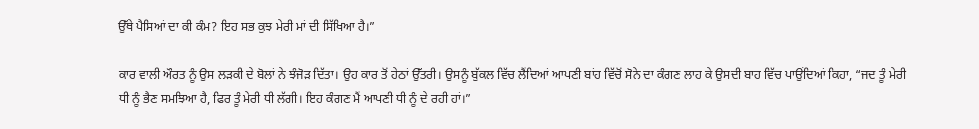ਉੱਥੇ ਪੈਸਿਆਂ ਦਾ ਕੀ ਕੰਮ? ਇਹ ਸਭ ਕੁਝ ਮੇਰੀ ਮਾਂ ਦੀ ਸਿੱਖਿਆ ਹੈ।”

ਕਾਰ ਵਾਲੀ ਔਰਤ ਨੂੰ ਉਸ ਲੜਕੀ ਦੇ ਬੋਲਾਂ ਨੇ ਝੰਜੋੜ ਦਿੱਤਾ। ਉਹ ਕਾਰ ਤੋਂ ਹੇਠਾਂ ਉੱਤਰੀ। ਉਸਨੂੰ ਬੁੱਕਲ ਵਿੱਚ ਲੈਂਦਿਆਂ ਆਪਣੀ ਬਾਂਹ ਵਿੱਚੋਂ ਸੋਨੇ ਦਾ ਕੰਗਣ ਲਾਹ ਕੇ ਉਸਦੀ ਬਾਹ ਵਿੱਚ ਪਾਉਂਦਿਆਂ ਕਿਹਾ, “ਜਦ ਤੂੰ ਮੇਰੀ ਧੀ ਨੂੰ ਭੈਣ ਸਮਝਿਆ ਹੈ, ਫਿਰ ਤੂੰ ਮੇਰੀ ਧੀ ਲੱਗੀ। ਇਹ ਕੰਗਣ ਮੈਂ ਆਪਣੀ ਧੀ ਨੂੰ ਦੇ ਰਹੀ ਹਾਂ।”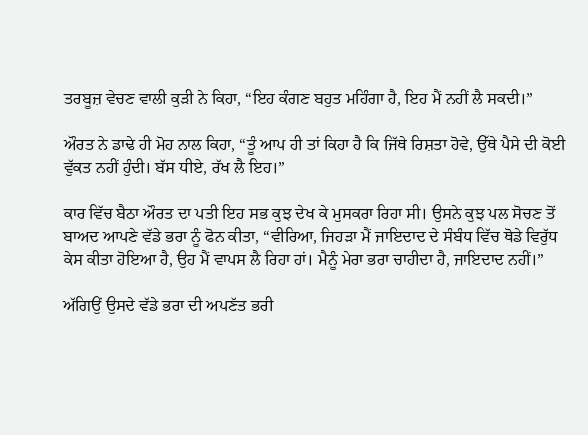ਤਰਬੂਜ਼ ਵੇਚਣ ਵਾਲੀ ਕੁੜੀ ਨੇ ਕਿਹਾ, “ਇਹ ਕੰਗਣ ਬਹੁਤ ਮਹਿੰਗਾ ਹੈ, ਇਹ ਮੈਂ ਨਹੀਂ ਲੈ ਸਕਦੀ।”

ਔਰਤ ਨੇ ਡਾਢੇ ਹੀ ਮੋਹ ਨਾਲ ਕਿਹਾ, “ਤੂੰ ਆਪ ਹੀ ਤਾਂ ਕਿਹਾ ਹੈ ਕਿ ਜਿੱਥੇ ਰਿਸ਼ਤਾ ਹੋਵੇ, ਉੱਥੇ ਪੈਸੇ ਦੀ ਕੋਈ ਵੁੱਕਤ ਨਹੀਂ ਹੁੰਦੀ। ਬੱਸ ਧੀਏ, ਰੱਖ ਲੈ ਇਹ।”

ਕਾਰ ਵਿੱਚ ਬੈਠਾ ਔਰਤ ਦਾ ਪਤੀ ਇਹ ਸਭ ਕੁਝ ਦੇਖ ਕੇ ਮੁਸਕਰਾ ਰਿਹਾ ਸੀ। ਉਸਨੇ ਕੁਝ ਪਲ ਸੋਚਣ ਤੋਂ ਬਾਅਦ ਆਪਣੇ ਵੱਡੇ ਭਰਾ ਨੂੰ ਫੋਨ ਕੀਤਾ, “ਵੀਰਿਆ, ਜਿਹੜਾ ਮੈਂ ਜਾਇਦਾਦ ਦੇ ਸੰਬੰਧ ਵਿੱਚ ਥੋਡੇ ਵਿਰੁੱਧ ਕੇਸ ਕੀਤਾ ਹੋਇਆ ਹੈ, ਉਹ ਮੈਂ ਵਾਪਸ ਲੈ ਰਿਹਾ ਹਾਂ। ਮੈਨੂੰ ਮੇਰਾ ਭਰਾ ਚਾਹੀਦਾ ਹੈ, ਜਾਇਦਾਦ ਨਹੀਂ।”

ਅੱਗਿਉਂ ਉਸਦੇ ਵੱਡੇ ਭਰਾ ਦੀ ਅਪਣੱਤ ਭਰੀ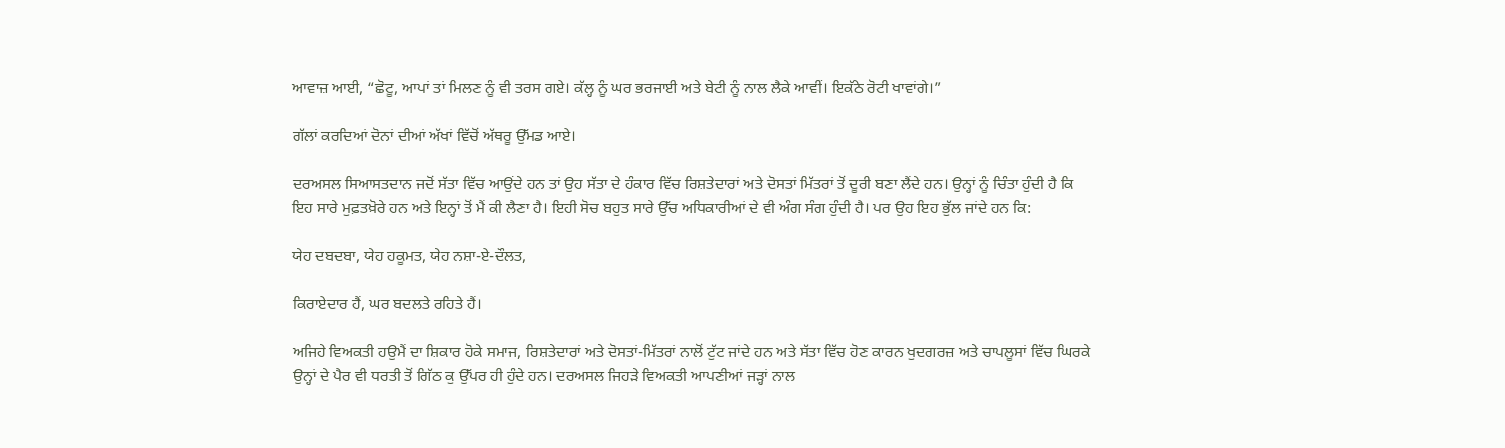ਆਵਾਜ਼ ਆਈ, “ਛੋਟੂ, ਆਪਾਂ ਤਾਂ ਮਿਲਣ ਨੂੰ ਵੀ ਤਰਸ ਗਏ। ਕੱਲ੍ਹ ਨੂੰ ਘਰ ਭਰਜਾਈ ਅਤੇ ਬੇਟੀ ਨੂੰ ਨਾਲ ਲੈਕੇ ਆਵੀਂ। ਇਕੱਠੇ ਰੋਟੀ ਖਾਵਾਂਗੇ।”

ਗੱਲਾਂ ਕਰਦਿਆਂ ਦੋਨਾਂ ਦੀਆਂ ਅੱਖਾਂ ਵਿੱਚੋਂ ਅੱਥਰੂ ਉੱਮਡ ਆਏ।

ਦਰਅਸਲ ਸਿਆਸਤਦਾਨ ਜਦੋਂ ਸੱਤਾ ਵਿੱਚ ਆਉਂਦੇ ਹਨ ਤਾਂ ਉਹ ਸੱਤਾ ਦੇ ਹੰਕਾਰ ਵਿੱਚ ਰਿਸ਼ਤੇਦਾਰਾਂ ਅਤੇ ਦੋਸਤਾਂ ਮਿੱਤਰਾਂ ਤੋਂ ਦੂਰੀ ਬਣਾ ਲੈਂਦੇ ਹਨ। ਉਨ੍ਹਾਂ ਨੂੰ ਚਿੰਤਾ ਹੁੰਦੀ ਹੈ ਕਿ ਇਹ ਸਾਰੇ ਮੁਫ਼ਤਖ਼ੋਰੇ ਹਨ ਅਤੇ ਇਨ੍ਹਾਂ ਤੋਂ ਮੈਂ ਕੀ ਲੈਣਾ ਹੈ। ਇਹੀ ਸੋਚ ਬਹੁਤ ਸਾਰੇ ਉੱਚ ਅਧਿਕਾਰੀਆਂ ਦੇ ਵੀ ਅੰਗ ਸੰਗ ਹੁੰਦੀ ਹੈ। ਪਰ ਉਹ ਇਹ ਭੁੱਲ ਜਾਂਦੇ ਹਨ ਕਿ:

ਯੇਹ ਦਬਦਬਾ, ਯੇਹ ਹਕੂਮਤ, ਯੇਹ ਨਸ਼ਾ-ਏ-ਦੌਲਤ,

ਕਿਰਾਏਦਾਰ ਹੈਂ, ਘਰ ਬਦਲਤੇ ਰਹਿਤੇ ਹੈਂ।

ਅਜਿਹੇ ਵਿਅਕਤੀ ਹਉਮੈਂ ਦਾ ਸ਼ਿਕਾਰ ਹੋਕੇ ਸਮਾਜ, ਰਿਸ਼ਤੇਦਾਰਾਂ ਅਤੇ ਦੋਸਤਾਂ-ਮਿੱਤਰਾਂ ਨਾਲੋਂ ਟੁੱਟ ਜਾਂਦੇ ਹਨ ਅਤੇ ਸੱਤਾ ਵਿੱਚ ਹੋਣ ਕਾਰਨ ਖੁਦਗਰਜ਼ ਅਤੇ ਚਾਪਲੂਸਾਂ ਵਿੱਚ ਘਿਰਕੇ ਉਨ੍ਹਾਂ ਦੇ ਪੈਰ ਵੀ ਧਰਤੀ ਤੋਂ ਗਿੱਠ ਕੁ ਉੱਪਰ ਹੀ ਹੁੰਦੇ ਹਨ। ਦਰਅਸਲ ਜਿਹੜੇ ਵਿਅਕਤੀ ਆਪਣੀਆਂ ਜੜ੍ਹਾਂ ਨਾਲ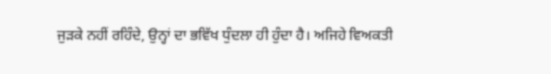ਜੁੜਕੇ ਨਹੀਂ ਰਹਿੰਦੇ, ਉਨ੍ਹਾਂ ਦਾ ਭਵਿੱਖ ਧੁੰਦਲਾ ਹੀ ਹੁੰਦਾ ਹੈ। ਅਜਿਹੇ ਵਿਅਕਤੀ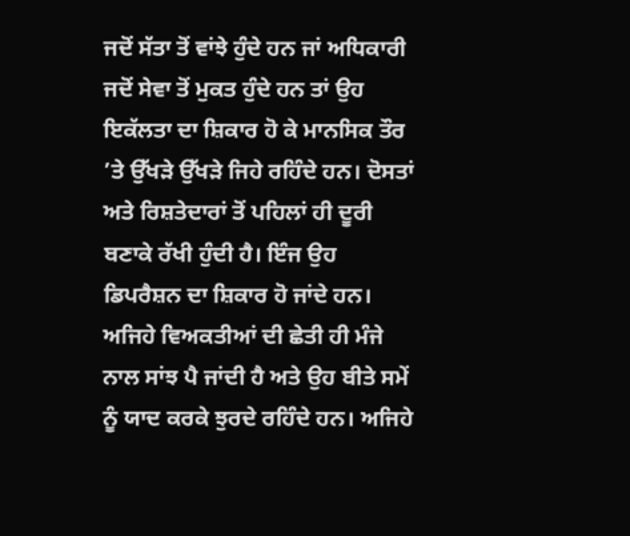ਜਦੋਂ ਸੱਤਾ ਤੋਂ ਵਾਂਝੇ ਹੁੰਦੇ ਹਨ ਜਾਂ ਅਧਿਕਾਰੀ ਜਦੋਂ ਸੇਵਾ ਤੋਂ ਮੁਕਤ ਹੁੰਦੇ ਹਨ ਤਾਂ ਉਹ ਇਕੱਲਤਾ ਦਾ ਸ਼ਿਕਾਰ ਹੋ ਕੇ ਮਾਨਸਿਕ ਤੌਰ ’ਤੇ ਉੱਖੜੇ ਉੱਖੜੇ ਜਿਹੇ ਰਹਿੰਦੇ ਹਨ। ਦੋਸਤਾਂ ਅਤੇ ਰਿਸ਼ਤੇਦਾਰਾਂ ਤੋਂ ਪਹਿਲਾਂ ਹੀ ਦੂਰੀ ਬਣਾਕੇ ਰੱਖੀ ਹੁੰਦੀ ਹੈ। ਇੰਜ ਉਹ ਡਿਪਰੈਸ਼ਨ ਦਾ ਸ਼ਿਕਾਰ ਹੋ ਜਾਂਦੇ ਹਨ। ਅਜਿਹੇ ਵਿਅਕਤੀਆਂ ਦੀ ਛੇਤੀ ਹੀ ਮੰਜੇ ਨਾਲ ਸਾਂਝ ਪੈ ਜਾਂਦੀ ਹੈ ਅਤੇ ਉਹ ਬੀਤੇ ਸਮੇਂ ਨੂੰ ਯਾਦ ਕਰਕੇ ਝੁਰਦੇ ਰਹਿੰਦੇ ਹਨ। ਅਜਿਹੇ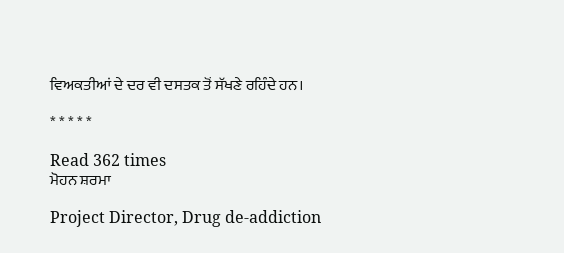ਵਿਅਕਤੀਆਂ ਦੇ ਦਰ ਵੀ ਦਸਤਕ ਤੋਂ ਸੱਖਣੇ ਰਹਿੰਦੇ ਹਨ।

* * * * *

Read 362 times
ਮੋਹਨ ਸ਼ਰਮਾ

Project Director, Drug de-addiction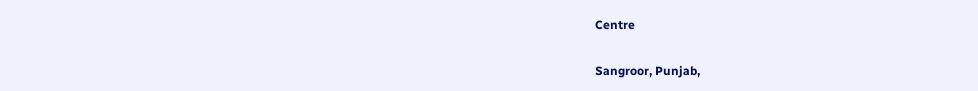Centre

Sangroor, Punjab,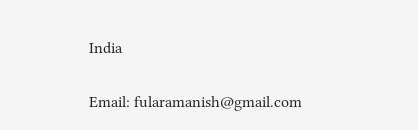India

Email: fularamanish@gmail.com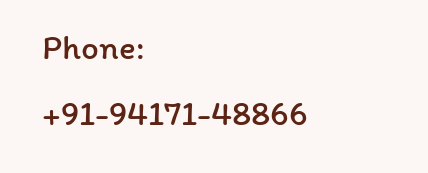Phone: +91-94171-48866